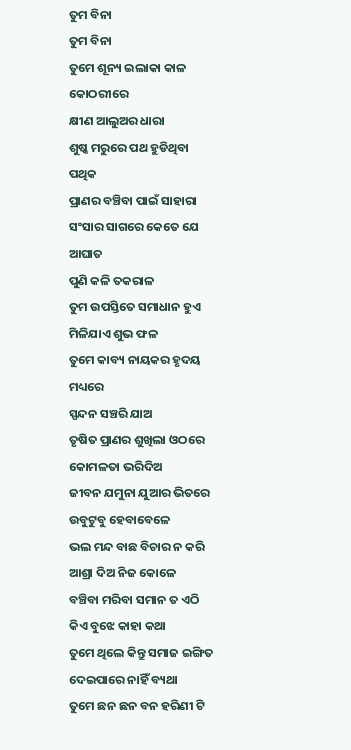ତୁମ ବିନା
ତୁମ ବିନା
ତୁମେ ଶୂନ୍ୟ ଇଲାକା କାଳ କୋଠରୀରେ
କ୍ଷୀଣ ଆଲୁଅର ଧାରା
ଶୁଷ୍କ ମରୁରେ ପଥ ହୁଡିଥିବା ପଥିକ
ପ୍ରାଣର ବଞ୍ଚିବା ପାଇଁ ସାହାରା
ସଂସାର ସାଗରେ କେତେ ଯେ ଆଘାତ
ପୁଣି କଳି ତକରାଳ
ତୁମ ଉପସ୍ତିତେ ସମାଧାନ ହୁଏ
ମିଳିଯାଏ ଶୁଭ ଫଳ
ତୁମେ କାବ୍ୟ ନାୟକର ହୃଦୟ ମଧ୍ୟରେ
ସ୍ପନ୍ଦନ ସଞ୍ଚରି ଯାଅ
ତୃଷିତ ପ୍ରାଣର ଶୁଖିଲା ଓଠରେ
କୋମଳତା ଭରିଦିଅ
ଜୀବନ ଯମୁନା ଯୁଆର ଭିତରେ
ଉବୁଟୁବୁ ହେବାବେଳେ
ଭଲ ମନ୍ଦ ବାଛ ବିଚାର ନ କରି
ଆଶ୍ରା ଦିଅ ନିଜ କୋଳେ
ବଞ୍ଚିବା ମରିବା ସମାନ ତ ଏଠି
କିଏ ବୁଝେ କାହା କଥା
ତୁମେ ଥିଲେ କିନ୍ତୁ ସମାଜ ଇଙ୍ଗିତ
ଦେଇପାରେ ନାହିଁ ବ୍ୟଥା
ତୁମେ ଛନ ଛନ ବନ ହରିଣୀ ଟି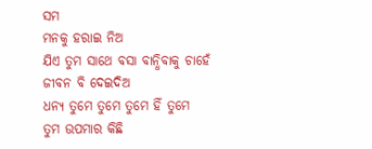ସମ
ମନକୁ ହରାଇ ନିଅ
ଯିଏ ତୁମ ସାଥେ ବସା ବାନ୍ଧିବାକୁ ଚାହେଁ
ଜୀବନ ବି ଦେଇଦିଅ
ଧନ୍ୟ ତୁମେ ତୁମେ ତୁମେ ହିଁ ତୁମେ
ତୁମ ଉପମାର କିଛି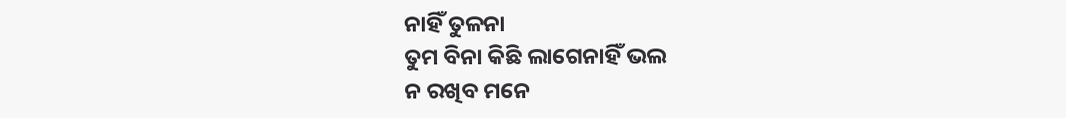ନାହିଁ ତୁଳନା
ତୁମ ବିନା କିଛି ଲାଗେନାହିଁ ଭଲ
ନ ରଖିବ ମନେ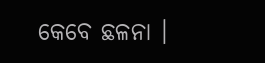କେବେ ଛଳନା ।